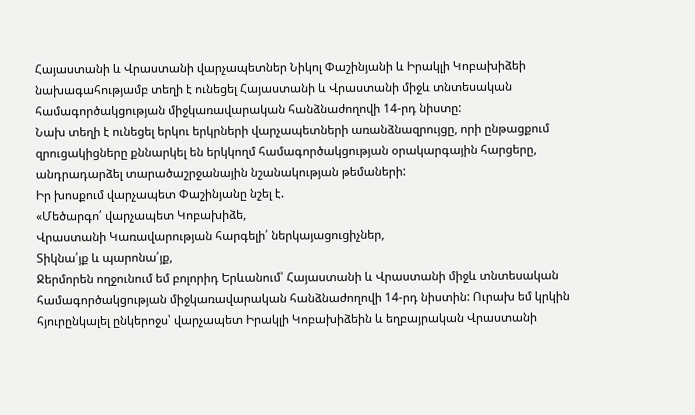Հայաստանի և Վրաստանի վարչապետներ Նիկոլ Փաշինյանի և Իրակլի Կոբախիձեի նախագահությամբ տեղի է ունեցել Հայաստանի և Վրաստանի միջև տնտեսական համագործակցության միջկառավարական հանձնաժողովի 14-րդ նիստը:
Նախ տեղի է ունեցել երկու երկրների վարչապետների առանձնազրույցը, որի ընթացքում զրուցակիցները քննարկել են երկկողմ համագործակցության օրակարգային հարցերը, անդրադարձել տարածաշրջանային նշանակության թեմաների:
Իր խոսքում վարչապետ Փաշինյանը նշել է.
«Մեծարգո՛ վարչապետ Կոբախիձե,
Վրաստանի Կառավարության հարգելի՛ ներկայացուցիչներ,
Տիկնա՛յք և պարոնա՛յք,
Ջերմորեն ողջունում եմ բոլորիդ Երևանում՝ Հայաստանի և Վրաստանի միջև տնտեսական համագործակցության միջկառավարական հանձնաժողովի 14-րդ նիստին: Ուրախ եմ կրկին հյուրընկալել ընկերոջս՝ վարչապետ Իրակլի Կոբախիձեին և եղբայրական Վրաստանի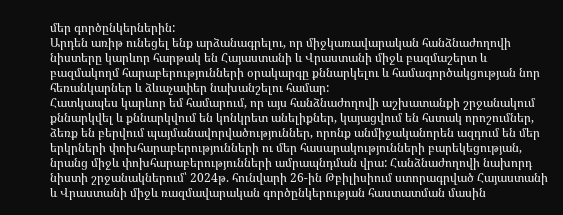մեր գործընկերներին:
Արդեն առիթ ունեցել ենք արձանագրելու, որ միջկառավարական հանձնաժողովի նիստերը կարևոր հարթակ են Հայաստանի և Վրաստանի միջև բազմաշերտ և բազմակողմ հարաբերությունների օրակարգը քննարկելու և համագործակցության նոր հեռանկարներ և ձևաչափեր նախանշելու համար:
Հատկապես կարևոր եմ համարում, որ այս հանձնաժողովի աշխատանքի շրջանակում քննարկվել և քննարկվում են կոնկրետ անելիքներ, կայացվում են հստակ որոշումներ, ձեռք են բերվում պայմանավորվածություններ, որոնք անմիջականորեն ազդում են մեր երկրների փոխհարաբերությունների ու մեր հասարակությունների բարեկեցության, նրանց միջև փոխհարաբերությունների ամրապնդման վրա: Հանձնաժողովի նախորդ նիստի շրջանակներում՝ 2024թ. հունվարի 26-ին Թբիլիսիում ստորագրված Հայաստանի և Վրաստանի միջև ռազմավարական գործընկերության հաստատման մասին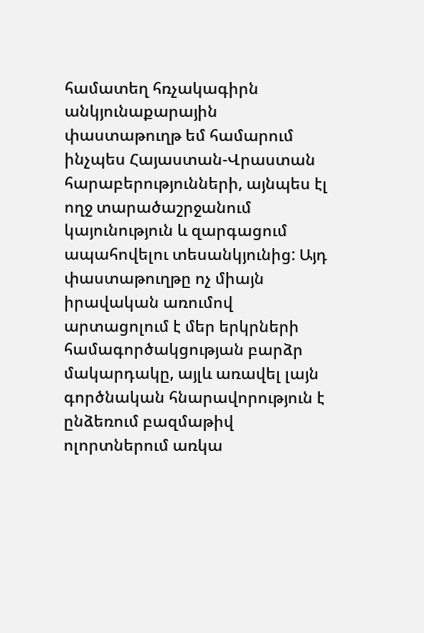համատեղ հռչակագիրն անկյունաքարային փաստաթուղթ եմ համարում ինչպես Հայաստան-Վրաստան հարաբերությունների, այնպես էլ ողջ տարածաշրջանում կայունություն և զարգացում ապահովելու տեսանկյունից: Այդ փաստաթուղթը ոչ միայն իրավական առումով արտացոլում է մեր երկրների համագործակցության բարձր մակարդակը, այլև առավել լայն գործնական հնարավորություն է ընձեռում բազմաթիվ ոլորտներում առկա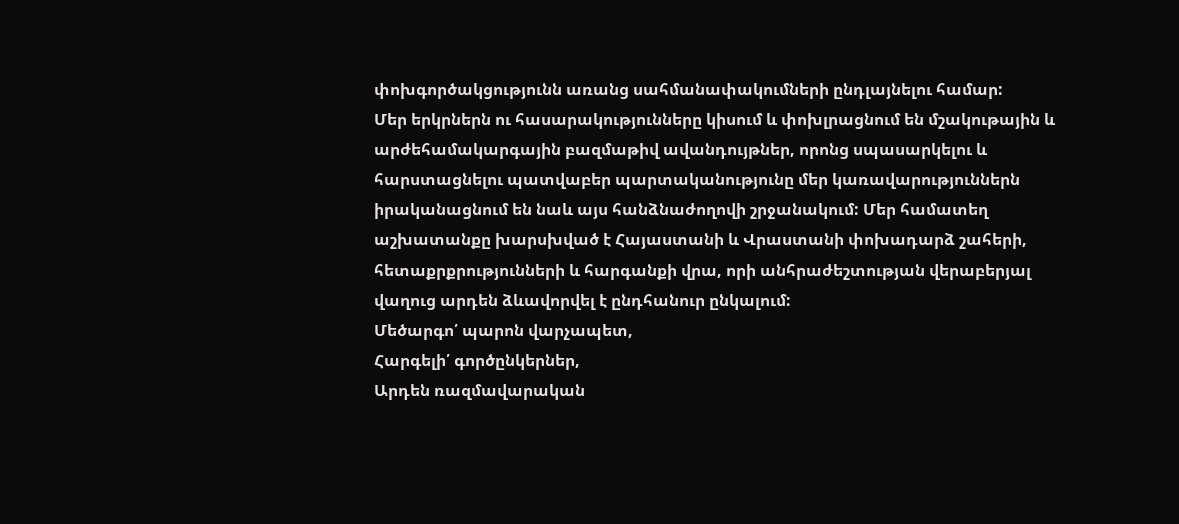փոխգործակցությունն առանց սահմանափակումների ընդլայնելու համար:
Մեր երկրներն ու հասարակությունները կիսում և փոխլրացնում են մշակութային և արժեհամակարգային բազմաթիվ ավանդույթներ, որոնց սպասարկելու և հարստացնելու պատվաբեր պարտականությունը մեր կառավարություններն իրականացնում են նաև այս հանձնաժողովի շրջանակում: Մեր համատեղ աշխատանքը խարսխված է Հայաստանի և Վրաստանի փոխադարձ շահերի, հետաքրքրությունների և հարգանքի վրա, որի անհրաժեշտության վերաբերյալ վաղուց արդեն ձևավորվել է ընդհանուր ընկալում:
Մեծարգո՛ պարոն վարչապետ,
Հարգելի՛ գործընկերներ,
Արդեն ռազմավարական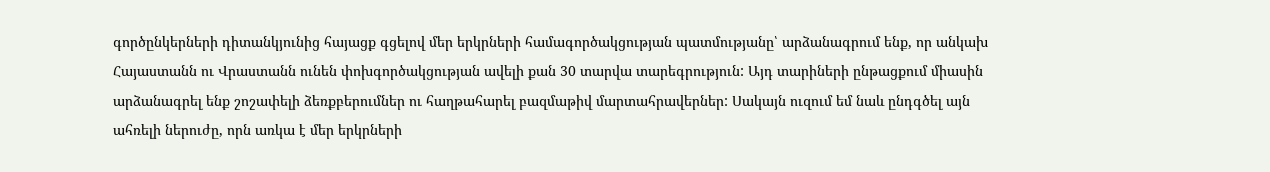գործընկերների դիտանկյունից հայացք գցելով մեր երկրների համագործակցության պատմությանը՝ արձանագրում ենք, որ անկախ Հայաստանն ու Վրաստանն ունեն փոխգործակցության ավելի քան 30 տարվա տարեգրություն: Այդ տարիների ընթացքում միասին արձանագրել ենք շոշափելի ձեռքբերումներ ու հաղթահարել բազմաթիվ մարտահրավերներ: Սակայն ուզում եմ նաև ընդգծել այն ահռելի ներուժը, որն առկա է մեր երկրների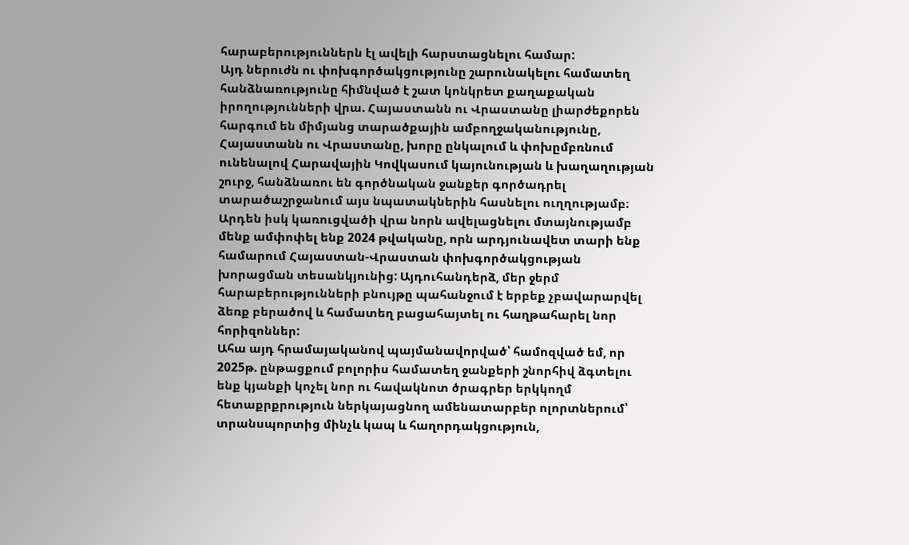հարաբերություններն էլ ավելի հարստացնելու համար:
Այդ ներուժն ու փոխգործակցությունը շարունակելու համատեղ հանձնառությունը հիմնված է շատ կոնկրետ քաղաքական իրողությունների վրա. Հայաստանն ու Վրաստանը լիարժեքորեն հարգում են միմյանց տարածքային ամբողջականությունը, Հայաստանն ու Վրաստանը, խորը ընկալում և փոխըմբռնում ունենալով Հարավային Կովկասում կայունության և խաղաղության շուրջ, հանձնառու են գործնական ջանքեր գործադրել տարածաշրջանում այս նպատակներին հասնելու ուղղությամբ։
Արդեն իսկ կառուցվածի վրա նորն ավելացնելու մտայնությամբ մենք ամփոփել ենք 2024 թվականը, որն արդյունավետ տարի ենք համարում Հայաստան-Վրաստան փոխգործակցության խորացման տեսանկյունից: Այդուհանդերձ, մեր ջերմ հարաբերությունների բնույթը պահանջում է երբեք չբավարարվել ձեռք բերածով և համատեղ բացահայտել ու հաղթահարել նոր հորիզոններ:
Ահա այդ հրամայականով պայմանավորված՝ համոզված եմ, որ 2025թ. ընթացքում բոլորիս համատեղ ջանքերի շնորհիվ ձգտելու ենք կյանքի կոչել նոր ու հավակնոտ ծրագրեր երկկողմ հետաքրքրություն ներկայացնող ամենատարբեր ոլորտներում՝ տրանսպորտից մինչև կապ և հաղորդակցություն,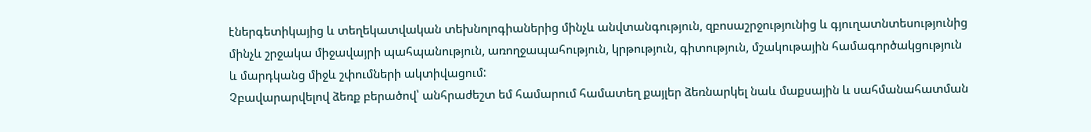էներգետիկայից և տեղեկատվական տեխնոլոգիաներից մինչև անվտանգություն, զբոսաշրջությունից և գյուղատնտեսությունից մինչև շրջակա միջավայրի պահպանություն, առողջապահություն, կրթություն, գիտություն, մշակութային համագործակցություն և մարդկանց միջև շփումների ակտիվացում:
Չբավարարվելով ձեռք բերածով՝ անհրաժեշտ եմ համարում համատեղ քայլեր ձեռնարկել նաև մաքսային և սահմանահատման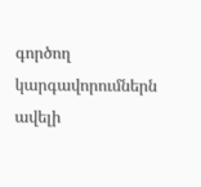գործող կարգավորումներն ավելի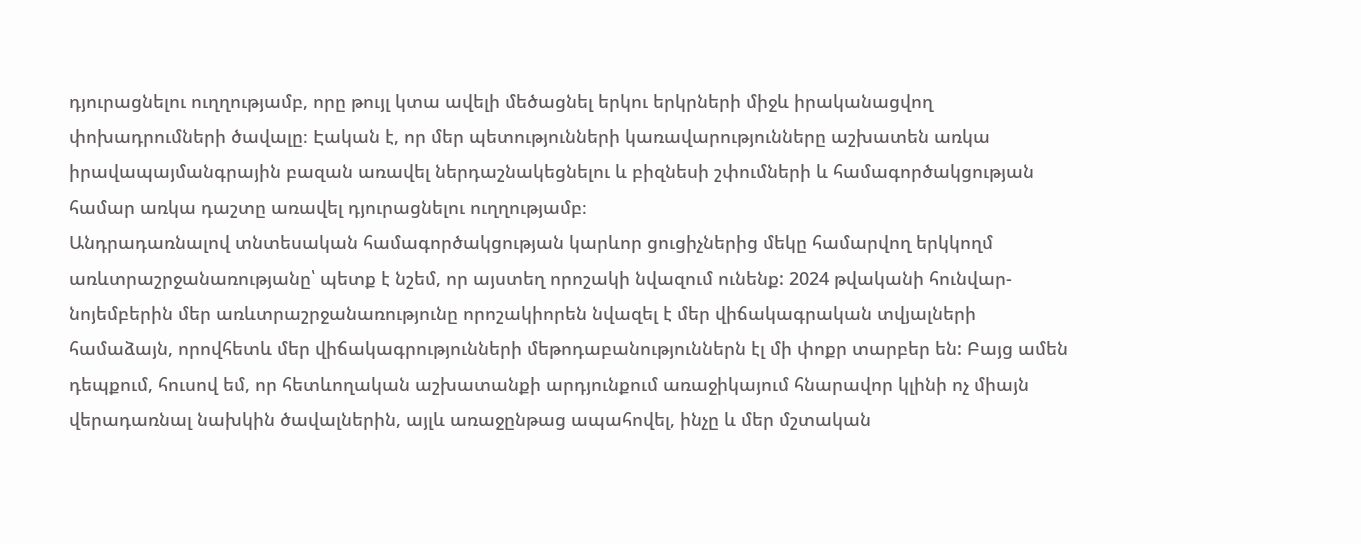դյուրացնելու ուղղությամբ, որը թույլ կտա ավելի մեծացնել երկու երկրների միջև իրականացվող փոխադրումների ծավալը։ Էական է, որ մեր պետությունների կառավարությունները աշխատեն առկա իրավապայմանգրային բազան առավել ներդաշնակեցնելու և բիզնեսի շփումների և համագործակցության համար առկա դաշտը առավել դյուրացնելու ուղղությամբ։
Անդրադառնալով տնտեսական համագործակցության կարևոր ցուցիչներից մեկը համարվող երկկողմ առևտրաշրջանառությանը՝ պետք է նշեմ, որ այստեղ որոշակի նվազում ունենք: 2024 թվականի հունվար-նոյեմբերին մեր առևտրաշրջանառությունը որոշակիորեն նվազել է մեր վիճակագրական տվյալների համաձայն, որովհետև մեր վիճակագրությունների մեթոդաբանություններն էլ մի փոքր տարբեր են: Բայց ամեն դեպքում, հուսով եմ, որ հետևողական աշխատանքի արդյունքում առաջիկայում հնարավոր կլինի ոչ միայն վերադառնալ նախկին ծավալներին, այլև առաջընթաց ապահովել, ինչը և մեր մշտական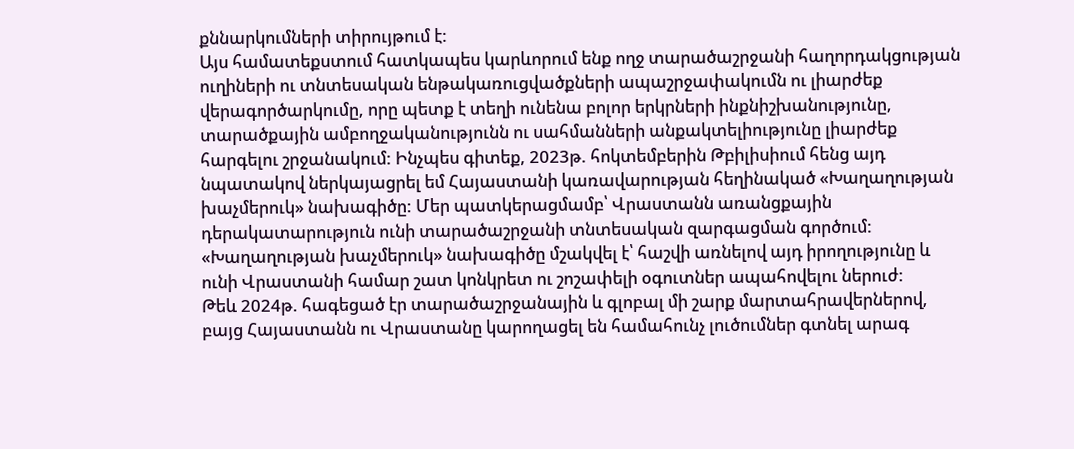քննարկումների տիրույթում է:
Այս համատեքստում հատկապես կարևորում ենք ողջ տարածաշրջանի հաղորդակցության ուղիների ու տնտեսական ենթակառուցվածքների ապաշրջափակումն ու լիարժեք վերագործարկումը, որը պետք է տեղի ունենա բոլոր երկրների ինքնիշխանությունը, տարածքային ամբողջականությունն ու սահմանների անքակտելիությունը լիարժեք հարգելու շրջանակում: Ինչպես գիտեք, 2023թ. հոկտեմբերին Թբիլիսիում հենց այդ նպատակով ներկայացրել եմ Հայաստանի կառավարության հեղինակած «Խաղաղության խաչմերուկ» նախագիծը: Մեր պատկերացմամբ՝ Վրաստանն առանցքային դերակատարություն ունի տարածաշրջանի տնտեսական զարգացման գործում: «Խաղաղության խաչմերուկ» նախագիծը մշակվել է՝ հաշվի առնելով այդ իրողությունը և ունի Վրաստանի համար շատ կոնկրետ ու շոշափելի օգուտներ ապահովելու ներուժ:
Թեև 2024թ. հագեցած էր տարածաշրջանային և գլոբալ մի շարք մարտահրավերներով, բայց Հայաստանն ու Վրաստանը կարողացել են համահունչ լուծումներ գտնել արագ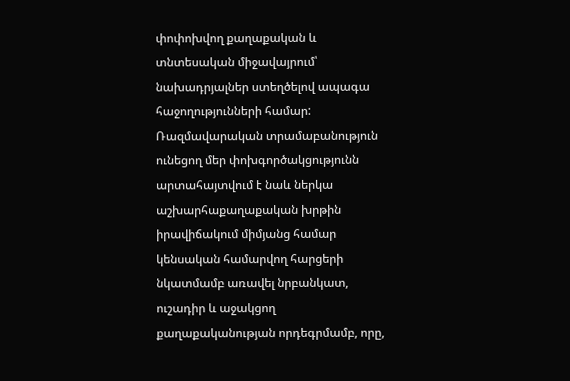փոփոխվող քաղաքական և տնտեսական միջավայրում՝ նախադրյալներ ստեղծելով ապագա հաջողությունների համար: Ռազմավարական տրամաբանություն ունեցող մեր փոխգործակցությունն արտահայտվում է նաև ներկա աշխարհաքաղաքական խրթին իրավիճակում միմյանց համար կենսական համարվող հարցերի նկատմամբ առավել նրբանկատ, ուշադիր և աջակցող քաղաքականության որդեգրմամբ, որը,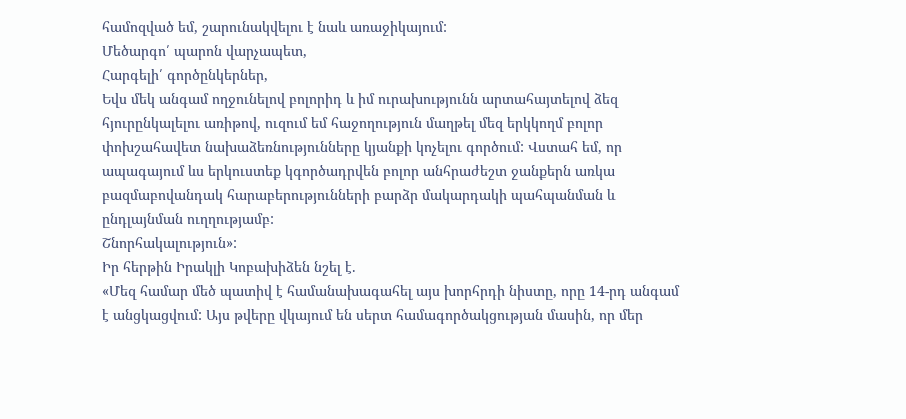համոզված եմ, շարունակվելու է նաև առաջիկայում:
Մեծարգո՛ պարոն վարչապետ,
Հարգելի՛ գործընկերներ,
Եվս մեկ անգամ ողջունելով բոլորիդ և իմ ուրախությունն արտահայտելով ձեզ հյուրընկալելու առիթով, ուզում եմ հաջողություն մաղթել մեզ երկկողմ բոլոր փոխշահավետ նախաձեռնությունները կյանքի կոչելու գործում: Վստահ եմ, որ ապագայում ևս երկուստեք կգործադրվեն բոլոր անհրաժեշտ ջանքերն առկա բազմաբովանդակ հարաբերությունների բարձր մակարդակի պահպանման և ընդլայնման ուղղությամբ:
Շնորհակալություն»:
Իր հերթին Իրակլի Կոբախիձեն նշել է.
«Մեզ համար մեծ պատիվ է համանախագահել այս խորհրդի նիստը, որը 14-րդ անգամ է անցկացվում: Այս թվերը վկայում են սերտ համագործակցության մասին, որ մեր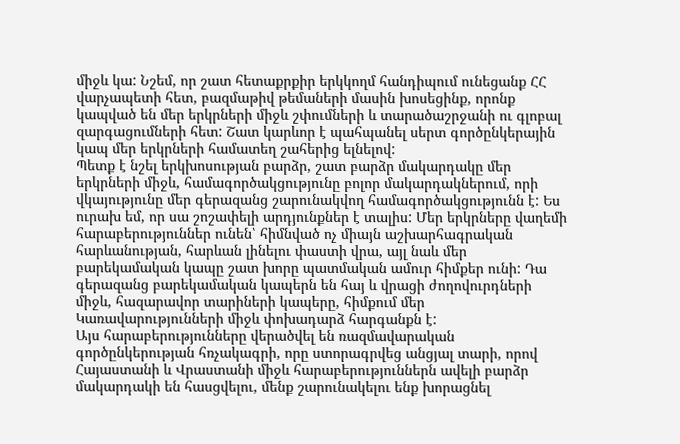միջև կա: Նշեմ, որ շատ հետաքրքիր երկկողմ հանդիպում ունեցանք ՀՀ վարչապետի հետ, բազմաթիվ թեմաների մասին խոսեցինք, որոնք կապված են մեր երկրների միջև շփումների և տարածաշրջանի ու գլոբալ զարգացումների հետ: Շատ կարևոր է պահպանել սերտ գործընկերային կապ մեր երկրների համատեղ շահերից ելնելով:
Պետք է նշել երկխոսության բարձր, շատ բարձր մակարդակը մեր երկրների միջև, համագործակցությունը բոլոր մակարդակներում, որի վկայությունը մեր գերազանց շարունակվող համագործակցությունն է: Ես ուրախ եմ, որ սա շոշափելի արդյունքներ է տալիս: Մեր երկրները վաղեմի հարաբերություններ ունեն՝ հիմնված ոչ միայն աշխարհագրական հարևանության, հարևան լինելու փաստի վրա, այլ նաև մեր բարեկամական կապը շատ խորը պատմական ամուր հիմքեր ունի: Դա գերազանց բարեկամական կապերն են հայ և վրացի ժողովուրդների միջև, հազարավոր տարիների կապերը, հիմքում մեր Կառավարությունների միջև փոխադարձ հարգանքն է:
Այս հարաբերությունները վերածվել են ռազմավարական գործընկերության հռչակագրի, որը ստորագրվեց անցյալ տարի, որով Հայաստանի և Վրաստանի միջև հարաբերություններն ավելի բարձր մակարդակի են հասցվելու, մենք շարունակելու ենք խորացնել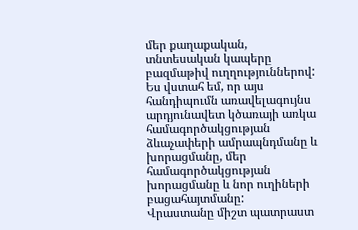մեր քաղաքական, տնտեսական կապերը բազմաթիվ ուղղություններով: Ես վստահ եմ, որ այս հանդիպումն առավելագույնս արդյունավետ կծառայի առկա համագործակցության ձևաչափերի ամրապնդմանը և խորացմանը, մեր համագործակցության խորացմանը և նոր ուղիների բացահայտմանը:
Վրաստանը միշտ պատրաստ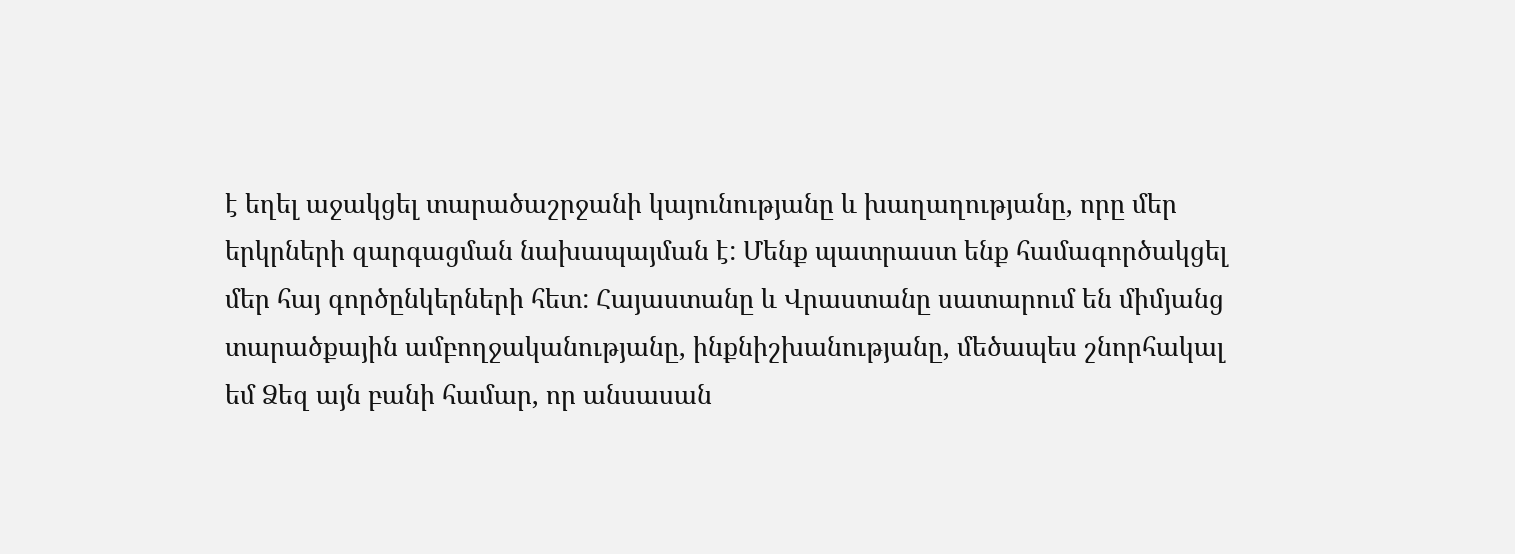է եղել աջակցել տարածաշրջանի կայունությանը և խաղաղությանը, որը մեր երկրների զարգացման նախապայման է: Մենք պատրաստ ենք համագործակցել մեր հայ գործընկերների հետ: Հայաստանը և Վրաստանը սատարում են միմյանց տարածքային ամբողջականությանը, ինքնիշխանությանը, մեծապես շնորհակալ եմ Ձեզ այն բանի համար, որ անսասան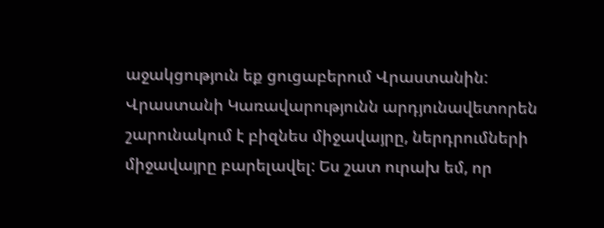աջակցություն եք ցուցաբերում Վրաստանին:
Վրաստանի Կառավարությունն արդյունավետորեն շարունակում է բիզնես միջավայրը, ներդրումների միջավայրը բարելավել: Ես շատ ուրախ եմ, որ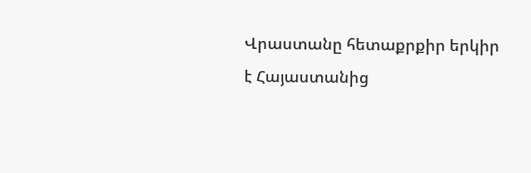Վրաստանը հետաքրքիր երկիր է Հայաստանից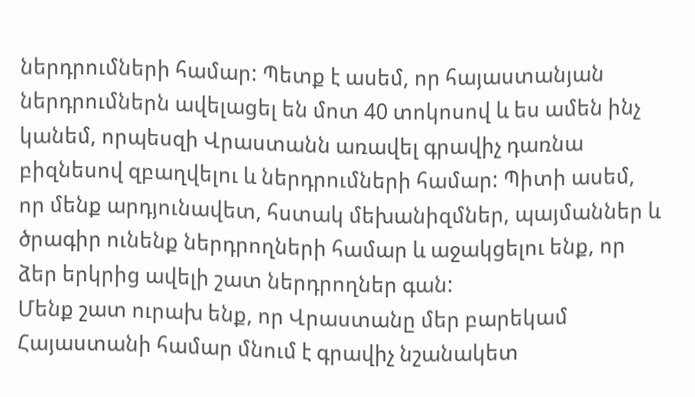ներդրումների համար: Պետք է ասեմ, որ հայաստանյան ներդրումներն ավելացել են մոտ 40 տոկոսով և ես ամեն ինչ կանեմ, որպեսզի Վրաստանն առավել գրավիչ դառնա բիզնեսով զբաղվելու և ներդրումների համար: Պիտի ասեմ, որ մենք արդյունավետ, հստակ մեխանիզմներ, պայմաններ և ծրագիր ունենք ներդրողների համար և աջակցելու ենք, որ ձեր երկրից ավելի շատ ներդրողներ գան:
Մենք շատ ուրախ ենք, որ Վրաստանը մեր բարեկամ Հայաստանի համար մնում է գրավիչ նշանակետ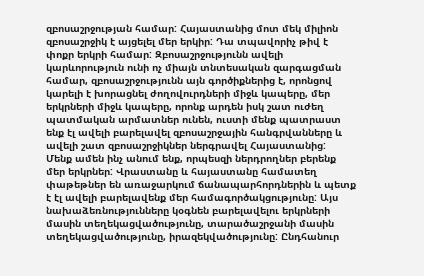զբոսաշրջության համար: Հայաստանից մոտ մեկ միլիոն զբոսաշրջիկ է այցելել մեր երկիր: Դա տպավորիչ թիվ է փոքր երկրի համար: Զբոսաշրջությունն ավելի կարևորություն ունի ոչ միայն տնտեսական զարգացման համար, զբոսաշրջությունն այն գործիքներից է, որոնցով կարելի է խորացնել ժողովուրդների միջև կապերը, մեր երկրների միջև կապերը, որոնք արդեն իսկ շատ ուժեղ պատմական արմատներ ունեն, ուստի մենք պատրաստ ենք էլ ավելի բարելավել զբոսաշրջային հանգրվանները և ավելի շատ զբոսաշրջիկներ ներգրավել Հայաստանից:
Մենք ամեն ինչ անում ենք, որպեսզի ներդրողներ բերենք մեր երկրներ: Վրաստանը և հայաստանը համատեղ փաթեթներ են առաջարկում ճանապարհորդներին և պետք է էլ ավելի բարելավենք մեր համագործակցությունը: Այս նախաձեռնությունները կօգնեն բարելավելու երկրների մասին տեղեկացվածությունը, տարածաշրջանի մասին տեղեկացվածությունը, իրազեկվածությունը: Ընդհանուր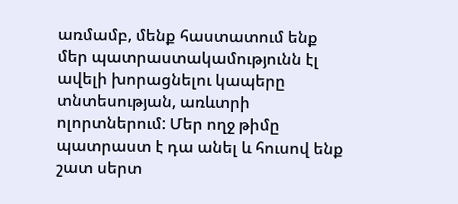առմամբ, մենք հաստատում ենք մեր պատրաստակամությունն էլ ավելի խորացնելու կապերը տնտեսության, առևտրի ոլորտներում: Մեր ողջ թիմը պատրաստ է դա անել և հուսով ենք շատ սերտ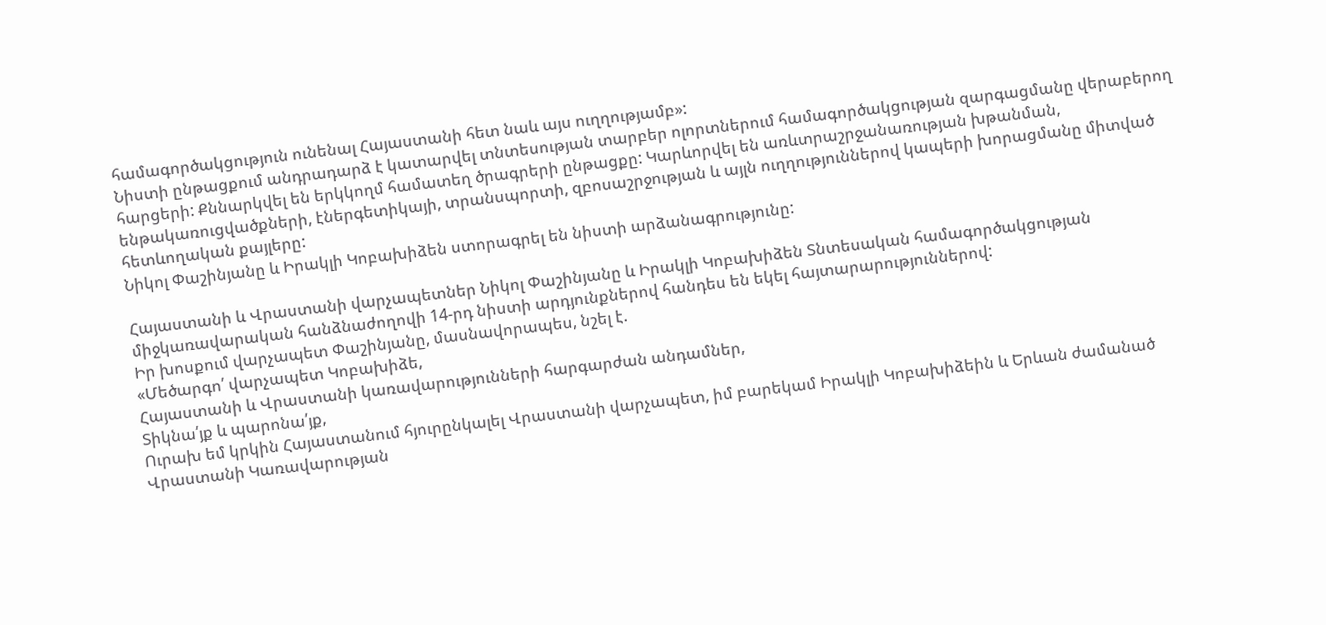համագործակցություն ունենալ Հայաստանի հետ նաև այս ուղղությամբ»:
Նիստի ընթացքում անդրադարձ է կատարվել տնտեսության տարբեր ոլորտներում համագործակցության զարգացմանը վերաբերող հարցերի: Քննարկվել են երկկողմ համատեղ ծրագրերի ընթացքը: Կարևորվել են առևտրաշրջանառության խթանման, ենթակառուցվածքների, էներգետիկայի, տրանսպորտի, զբոսաշրջության և այլն ուղղություններով կապերի խորացմանը միտված հետևողական քայլերը:
Նիկոլ Փաշինյանը և Իրակլի Կոբախիձեն ստորագրել են նիստի արձանագրությունը:

Հայաստանի և Վրաստանի վարչապետներ Նիկոլ Փաշինյանը և Իրակլի Կոբախիձեն Տնտեսական համագործակցության միջկառավարական հանձնաժողովի 14-րդ նիստի արդյունքներով հանդես են եկել հայտարարություններով:
Իր խոսքում վարչապետ Փաշինյանը, մասնավորապես, նշել է.
«Մեծարգո՛ վարչապետ Կոբախիձե,
Հայաստանի և Վրաստանի կառավարությունների հարգարժան անդամներ,
Տիկնա՛յք և պարոնա՛յք,
Ուրախ եմ կրկին Հայաստանում հյուրընկալել Վրաստանի վարչապետ, իմ բարեկամ Իրակլի Կոբախիձեին և Երևան ժամանած Վրաստանի Կառավարության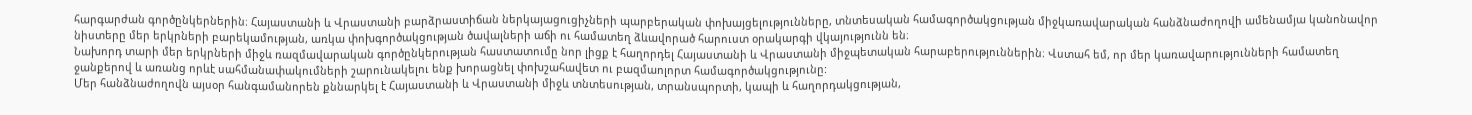հարգարժան գործընկերներին։ Հայաստանի և Վրաստանի բարձրաստիճան ներկայացուցիչների պարբերական փոխայցելությունները, տնտեսական համագործակցության միջկառավարական հանձնաժողովի ամենամյա կանոնավոր նիստերը մեր երկրների բարեկամության, առկա փոխգործակցության ծավալների աճի ու համատեղ ձևավորած հարուստ օրակարգի վկայությունն են։
Նախորդ տարի մեր երկրների միջև ռազմավարական գործընկերության հաստատումը նոր լիցք է հաղորդել Հայաստանի և Վրաստանի միջպետական հարաբերություններին։ Վստահ եմ, որ մեր կառավարությունների համատեղ ջանքերով և առանց որևէ սահմանափակումների շարունակելու ենք խորացնել փոխշահավետ ու բազմաոլորտ համագործակցությունը:
Մեր հանձնաժողովն այսօր հանգամանորեն քննարկել է Հայաստանի և Վրաստանի միջև տնտեսության, տրանսպորտի, կապի և հաղորդակցության,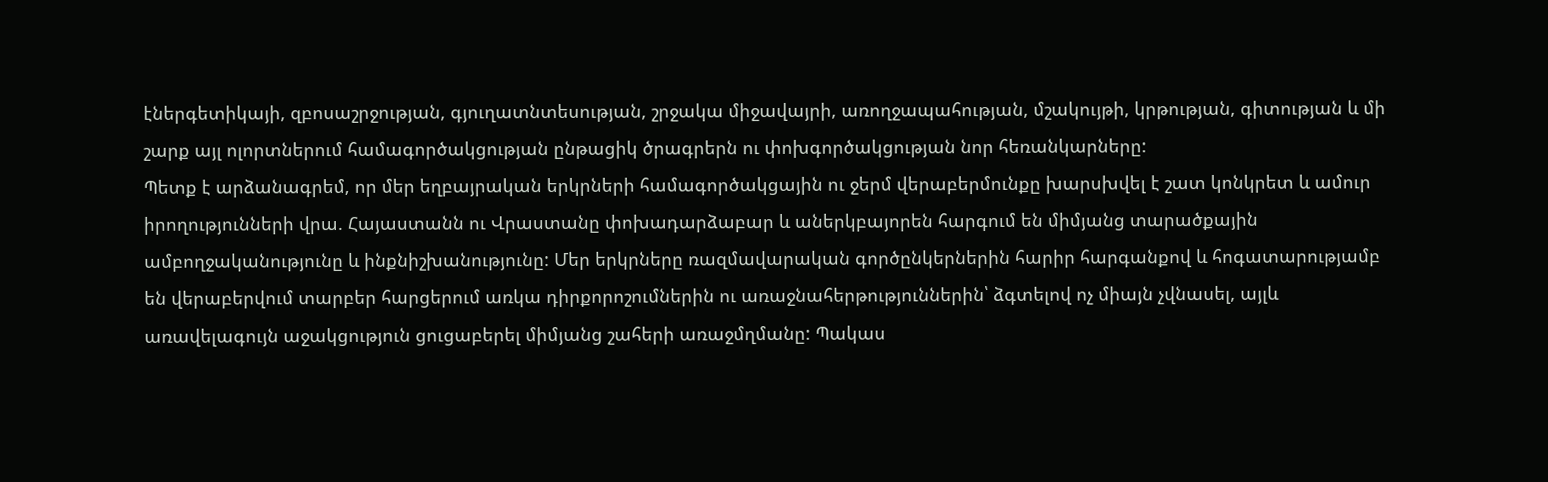էներգետիկայի, զբոսաշրջության, գյուղատնտեսության, շրջակա միջավայրի, առողջապահության, մշակույթի, կրթության, գիտության և մի շարք այլ ոլորտներում համագործակցության ընթացիկ ծրագրերն ու փոխգործակցության նոր հեռանկարները:
Պետք է արձանագրեմ, որ մեր եղբայրական երկրների համագործակցային ու ջերմ վերաբերմունքը խարսխվել է շատ կոնկրետ և ամուր իրողությունների վրա. Հայաստանն ու Վրաստանը փոխադարձաբար և աներկբայորեն հարգում են միմյանց տարածքային ամբողջականությունը և ինքնիշխանությունը: Մեր երկրները ռազմավարական գործընկերներին հարիր հարգանքով և հոգատարությամբ են վերաբերվում տարբեր հարցերում առկա դիրքորոշումներին ու առաջնահերթություններին՝ ձգտելով ոչ միայն չվնասել, այլև առավելագույն աջակցություն ցուցաբերել միմյանց շահերի առաջմղմանը: Պակաս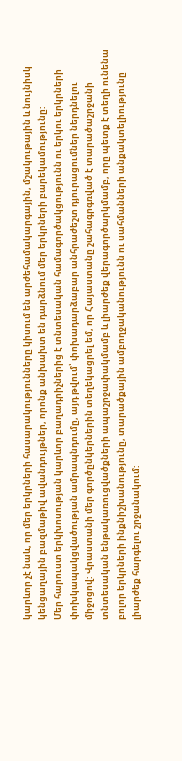կարևոր չէ նաև, որ մեր երկրների հասարակությունները կիսում են արժեհամակարգային, մշակութային և նույնիսկ կենցաղային բազմաթիվ ավանդույթներ, որոնք անխախտ են դարձնում մեր երկրների բարեկամությունը:
Մեր հարուստ երկխոսության կարևոր բաղադրիչներից է տնտեսական համագործակցությունն ու երկու երկրների փոխկապակցվածության ամրապնդումը, այդ թվում՝ փոխադարձաբար անհրաժեշտ դյուրացումներ ներդնելու միջոցով: Վրաստանի մեր գործընկերներին տեղեկացրել եմ, որ Հայաստանը շահագրգռված է տարածաշրջանի տնտեսական ենթակառուցվածքների ապաշրջափակմամբ և լիարժեք վերագործարկմամբ, որը պետք է տեղի ունենա բոլոր երկրների ինքնիշխանությունը, տարածքային ամբողջականությունն ու սահմանների անքակտելիությունը լիարժեք հարգելու շրջանակում: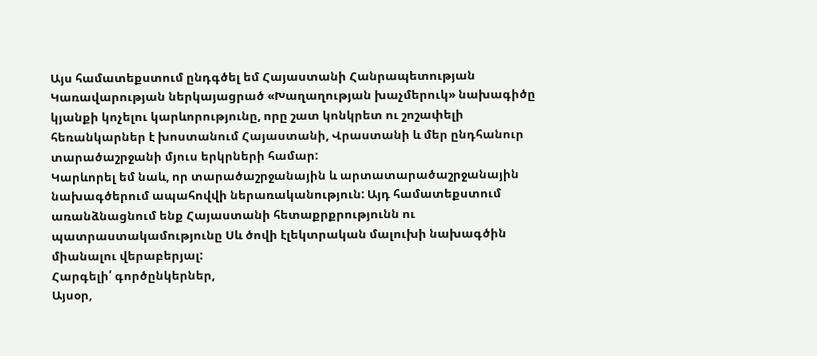Այս համատեքստում ընդգծել եմ Հայաստանի Հանրապետության Կառավարության ներկայացրած «Խաղաղության խաչմերուկ» նախագիծը կյանքի կոչելու կարևորությունը, որը շատ կոնկրետ ու շոշափելի հեռանկարներ է խոստանում Հայաստանի, Վրաստանի և մեր ընդհանուր տարածաշրջանի մյուս երկրների համար:
Կարևորել եմ նաև, որ տարածաշրջանային և արտատարածաշրջանային նախագծերում ապահովվի ներառականություն: Այդ համատեքստում առանձնացնում ենք Հայաստանի հետաքրքրությունն ու պատրաստակամությունը Սև ծովի էլեկտրական մալուխի նախագծին միանալու վերաբերյալ:
Հարգելի՛ գործընկերներ,
Այսօր,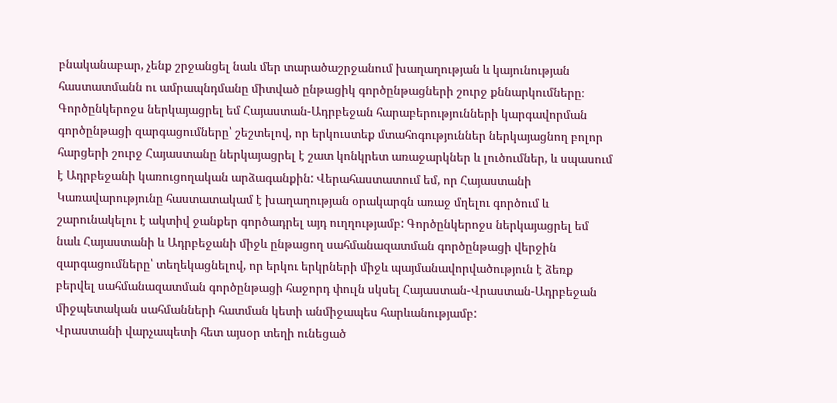բնականաբար, չենք շրջանցել նաև մեր տարածաշրջանում խաղաղության և կայունության հաստատմանն ու ամրապնդմանը միտված ընթացիկ գործընթացների շուրջ քննարկումները։ Գործընկերոջս ներկայացրել եմ Հայաստան-Ադրբեջան հարաբերությունների կարգավորման գործընթացի զարգացումները՝ շեշտելով, որ երկուստեք մտահոգություններ ներկայացնող բոլոր հարցերի շուրջ Հայաստանը ներկայացրել է շատ կոնկրետ առաջարկներ և լուծումներ, և սպասում է Ադրբեջանի կառուցողական արձագանքին: Վերահաստատում եմ, որ Հայաստանի Կառավարությունը հաստատակամ է խաղաղության օրակարգն առաջ մղելու գործում և շարունակելու է ակտիվ ջանքեր գործադրել այդ ուղղությամբ: Գործընկերոջս ներկայացրել եմ նաև Հայաստանի և Ադրբեջանի միջև ընթացող սահմանազատման գործընթացի վերջին զարգացումները՝ տեղեկացնելով, որ երկու երկրների միջև պայմանավորվածություն է ձեռք բերվել սահմանազատման գործընթացի հաջորդ փուլն սկսել Հայաստան-Վրաստան-Ադրբեջան միջպետական սահմանների հատման կետի անմիջապես հարևանությամբ:
Վրաստանի վարչապետի հետ այսօր տեղի ունեցած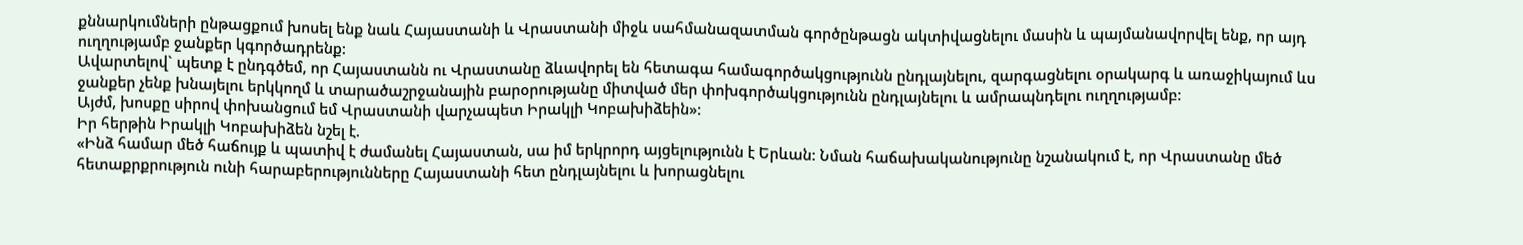քննարկումների ընթացքում խոսել ենք նաև Հայաստանի և Վրաստանի միջև սահմանազատման գործընթացն ակտիվացնելու մասին և պայմանավորվել ենք, որ այդ ուղղությամբ ջանքեր կգործադրենք:
Ավարտելով` պետք է ընդգծեմ, որ Հայաստանն ու Վրաստանը ձևավորել են հետագա համագործակցությունն ընդլայնելու, զարգացնելու օրակարգ և առաջիկայում ևս ջանքեր չենք խնայելու երկկողմ և տարածաշրջանային բարօրությանը միտված մեր փոխգործակցությունն ընդլայնելու և ամրապնդելու ուղղությամբ:
Այժմ, խոսքը սիրով փոխանցում եմ Վրաստանի վարչապետ Իրակլի Կոբախիձեին»:
Իր հերթին Իրակլի Կոբախիձեն նշել է.
«Ինձ համար մեծ հաճույք և պատիվ է ժամանել Հայաստան, սա իմ երկրորդ այցելությունն է Երևան: Նման հաճախականությունը նշանակում է, որ Վրաստանը մեծ հետաքրքրություն ունի հարաբերությունները Հայաստանի հետ ընդլայնելու և խորացնելու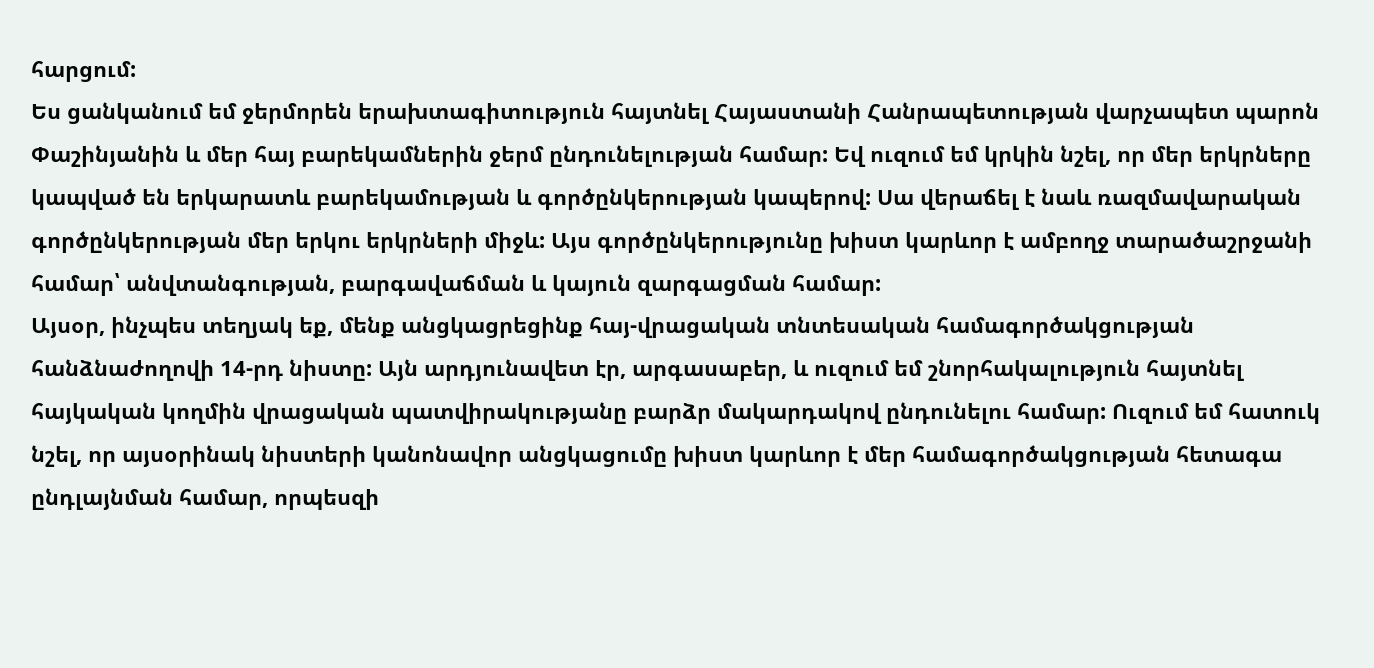հարցում:
Ես ցանկանում եմ ջերմորեն երախտագիտություն հայտնել Հայաստանի Հանրապետության վարչապետ պարոն Փաշինյանին և մեր հայ բարեկամներին ջերմ ընդունելության համար: Եվ ուզում եմ կրկին նշել, որ մեր երկրները կապված են երկարատև բարեկամության և գործընկերության կապերով: Սա վերաճել է նաև ռազմավարական գործընկերության մեր երկու երկրների միջև: Այս գործընկերությունը խիստ կարևոր է ամբողջ տարածաշրջանի համար՝ անվտանգության, բարգավաճման և կայուն զարգացման համար:
Այսօր, ինչպես տեղյակ եք, մենք անցկացրեցինք հայ-վրացական տնտեսական համագործակցության հանձնաժողովի 14-րդ նիստը: Այն արդյունավետ էր, արգասաբեր, և ուզում եմ շնորհակալություն հայտնել հայկական կողմին վրացական պատվիրակությանը բարձր մակարդակով ընդունելու համար: Ուզում եմ հատուկ նշել, որ այսօրինակ նիստերի կանոնավոր անցկացումը խիստ կարևոր է մեր համագործակցության հետագա ընդլայնման համար, որպեսզի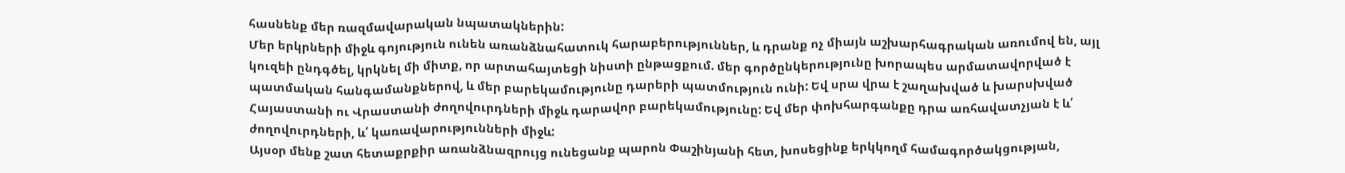հասնենք մեր ռազմավարական նպատակներին:
Մեր երկրների միջև գոյություն ունեն առանձնահատուկ հարաբերություններ, և դրանք ոչ միայն աշխարհագրական առումով են, այլ կուզեի ընդգծել, կրկնել մի միտք, որ արտահայտեցի նիստի ընթացքում. մեր գործընկերությունը խորապես արմատավորված է պատմական հանգամանքներով, և մեր բարեկամությունը դարերի պատմություն ունի: Եվ սրա վրա է շաղախված և խարսխված Հայաստանի ու Վրաստանի ժողովուրդների միջև դարավոր բարեկամությունը: Եվ մեր փոխհարգանքը դրա առհավատչյան է և՛ ժողովուրդների, և՛ կառավարությունների միջև:
Այսօր մենք շատ հետաքրքիր առանձնազրույց ունեցանք պարոն Փաշինյանի հետ, խոսեցինք երկկողմ համագործակցության,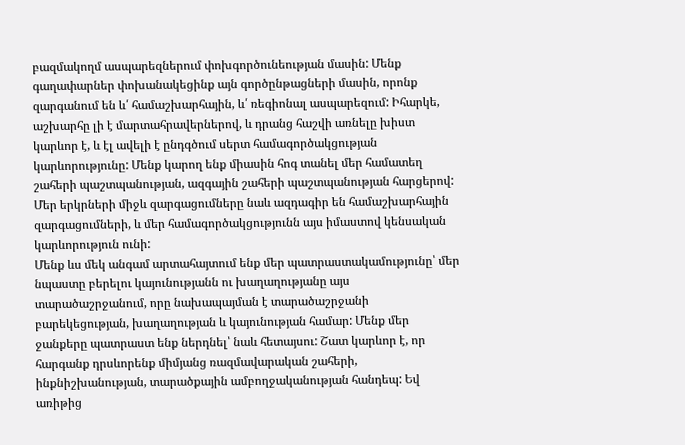բազմակողմ ասպարեզներում փոխգործունեության մասին: Մենք գաղափարներ փոխանակեցինք այն գործընթացների մասին, որոնք զարգանում են և՛ համաշխարհային, և՛ ռեգիոնալ ասպարեզում: Իհարկե, աշխարհը լի է մարտահրավերներով, և դրանց հաշվի առնելը խիստ կարևոր է, և էլ ավելի է ընդգծում սերտ համագործակցության կարևորությունը: Մենք կարող ենք միասին հոգ տանել մեր համատեղ շահերի պաշտպանության, ազգային շահերի պաշտպանության հարցերով: Մեր երկրների միջև զարգացումները նաև ազդագիր են համաշխարհային զարգացումների, և մեր համագործակցությունն այս իմաստով կենսական կարևորություն ունի:
Մենք ևս մեկ անգամ արտահայտում ենք մեր պատրաստակամությունը՝ մեր նպաստը բերելու կայունությանն ու խաղաղությանը այս տարածաշրջանում, որը նախապայման է տարածաշրջանի բարեկեցության, խաղաղության և կայունության համար: Մենք մեր ջանքերը պատրաստ ենք ներդնել՝ նաև հետայսու: Շատ կարևոր է, որ հարգանք դրսևորենք միմյանց ռազմավարական շահերի, ինքնիշխանության, տարածքային ամբողջականության հանդեպ: Եվ առիթից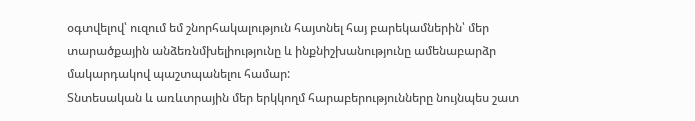օգտվելով՝ ուզում եմ շնորհակալություն հայտնել հայ բարեկամներին՝ մեր տարածքային անձեռնմխելիությունը և ինքնիշխանությունը ամենաբարձր մակարդակով պաշտպանելու համար:
Տնտեսական և առևտրային մեր երկկողմ հարաբերությունները նույնպես շատ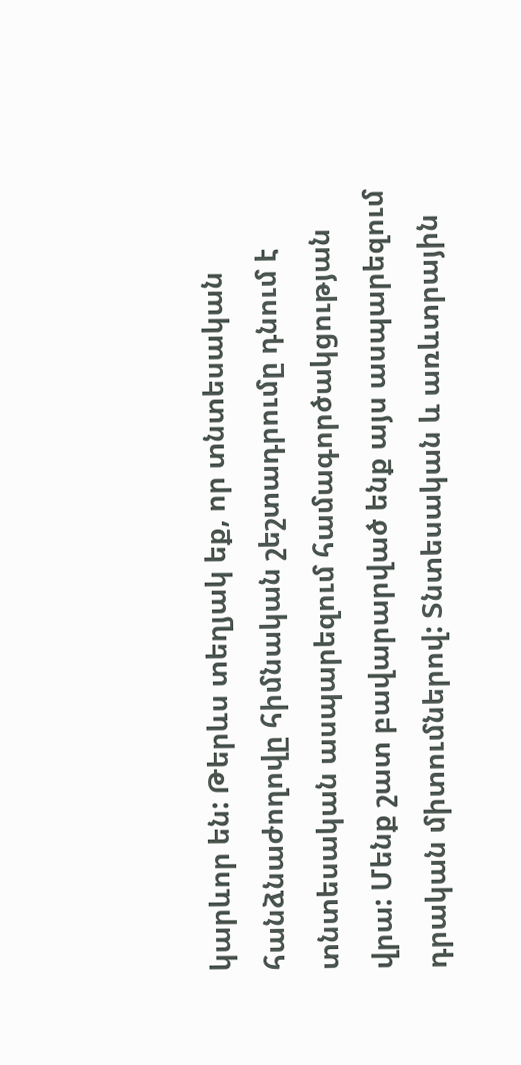կարևոր են: Թերևս տեղյակ եք, որ տնտեսական հանձնաժողովը հիմնական շեշտադրումը դնում է տնտեսական ասպարեզում համագործակցության վրա: Մենք շատ բավարարված ենք այս ասպարեզում դրական միտումներով: Տնտեսական և առևտրային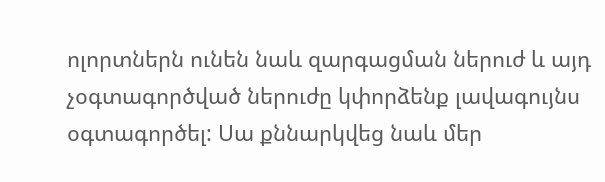ոլորտներն ունեն նաև զարգացման ներուժ և այդ չօգտագործված ներուժը կփորձենք լավագույնս օգտագործել: Սա քննարկվեց նաև մեր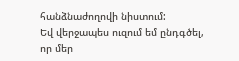հանձնաժողովի նիստում:
Եվ վերջապես ուզում եմ ընդգծել, որ մեր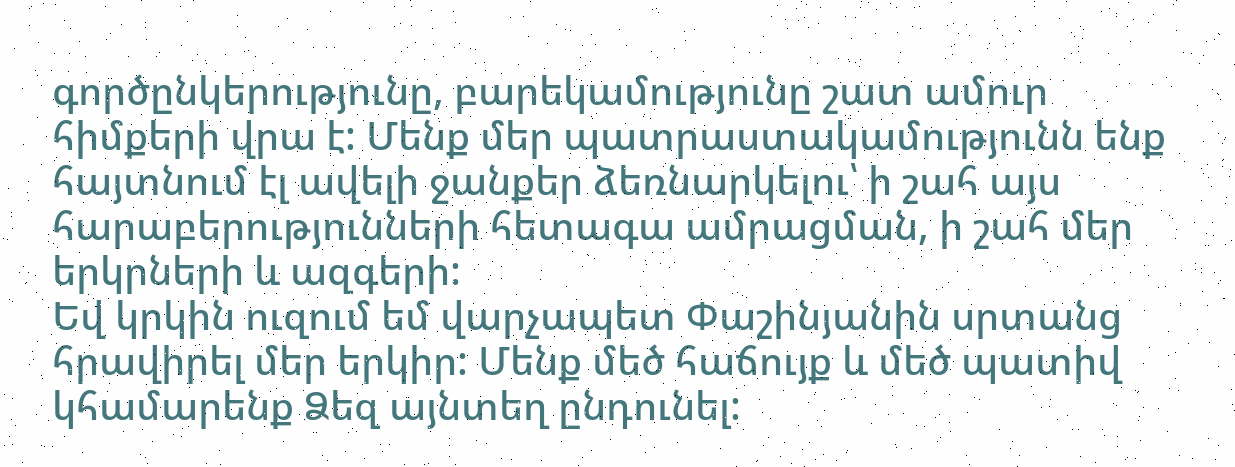գործընկերությունը, բարեկամությունը շատ ամուր հիմքերի վրա է: Մենք մեր պատրաստակամությունն ենք հայտնում էլ ավելի ջանքեր ձեռնարկելու՝ ի շահ այս հարաբերությունների հետագա ամրացման, ի շահ մեր երկրների և ազգերի:
Եվ կրկին ուզում եմ վարչապետ Փաշինյանին սրտանց հրավիրել մեր երկիր: Մենք մեծ հաճույք և մեծ պատիվ կհամարենք Ձեզ այնտեղ ընդունել: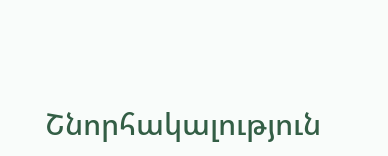Շնորհակալություն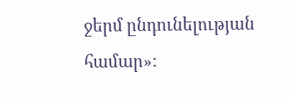ջերմ ընդունելության համար»: